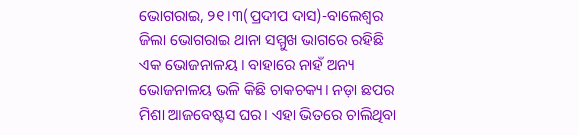ଭୋଗରାଇ, ୨୧।୩(ପ୍ରଦୀପ ଦାସ)-ବାଲେଶ୍ୱର ଜିଲା ଭୋଗରାଇ ଥାନା ସମ୍ମୁଖ ଭାଗରେ ରହିଛି ଏକ ଭୋଜନାଳୟ। ବାହାରେ ନାହଁ ଅନ୍ୟ ଭୋଜନାଳୟ ଭଳି କିଛି ଚାକଚକ୍ୟ। ନଡ଼ା ଛପର ମିଶା ଆଜବେଷ୍ଟସ ଘର। ଏହା ଭିତରେ ଚାଲିଥିବା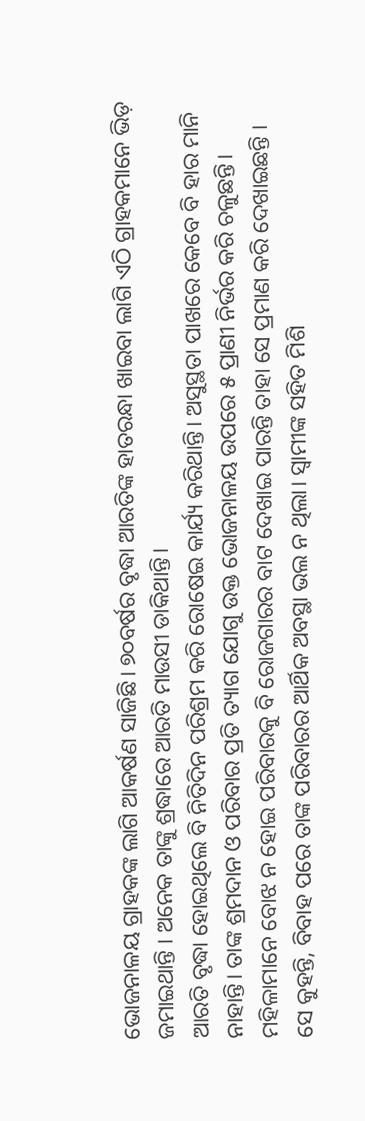ଭୋଜନାଳୟ ଗ୍ରାହକଙ୍କ ଲାଗି ଆକର୍ଷଣ ସାଜିଛି। ୭୦ବର୍ଷର ବୃଦ୍ଧା ଆରତିଙ୍କ ହାତରନ୍ଧା ଖାଇବା ଲାଗି ଏଠି ଗ୍ରାହକମାନେ ଭିଡ଼ ଜମାଇଥାନ୍ତି । ଅନେକ ତାଙ୍କୁ ଶ୍ରଦ୍ଧାରେ ଆରତି ମାଉସୀ ଡାକିଥାନ୍ତି।
ଆରତି ବୃଦ୍ଧା ହୋଇଥିଲେ ବି ନିତିଦିନ ପରିଶ୍ରମ କରି ରୋଷେଇ କାର୍ଯ୍ୟ କରିଥାନ୍ତି। ଅସୁସ୍ଥତା ପାଖରେ କେବେ ବି ହାର ମାନି ନାହାନ୍ତି। ତାଙ୍କ ଶ୍ରମଦାନ ଓ ପରିବାର ପ୍ରତି ତ୍ୟାଗ ଯୋଗୁ ଉକ୍ତ ଭୋଜନାଳୟ ଉପରେ ୫ ପ୍ରାଣୀ ନିର୍ଭର କରି ଚଳୁଛନ୍ତି। ମହିଳାମାନେ ବୋଝ ନ ହୋଇ ପରିବାରକୁ ବି ରୋଜଗାରର ବାଟ ଦେଖାଇ ପାରନ୍ତି ତାହା ସେ ପ୍ରମାଣ କରି ଦେଖାଇଛନ୍ତି ।
ସେ କୁହନ୍ତି, ବିବାହ ପରେ ତାଙ୍କ ପରିବାରର ଆର୍ଥିକ ଅବସ୍ଥା ଭଲ ନ ଥିଲା। ସ୍ବାମୀଙ୍କ ସହିତ ମିଶି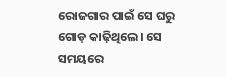ରୋଜଗାର ପାଇଁ ସେ ଘରୁ ଗୋଡ଼ କାଢ଼ିଥିଲେ। ସେ ସମୟରେ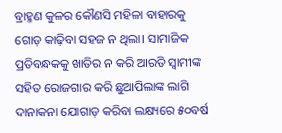ବ୍ରାହ୍ମଣ କୁଳର କୌଣସି ମହିଳା ବାହାରକୁ ଗୋଡ଼ କାଢ଼ିବା ସହଜ ନ ଥିଲା। ସାମାଜିକ ପ୍ରତିବନ୍ଧକକୁ ଖାତିର ନ କରି ଆରତି ସ୍ବାମୀଙ୍କ ସହିତ ରୋଜଗାର କରି ଛୁଆପିଲାଙ୍କ ଲାଗି ଦାନାକନା ଯୋଗାଡ଼ କରିବା ଲକ୍ଷ୍ୟରେ ୫୦ବର୍ଷ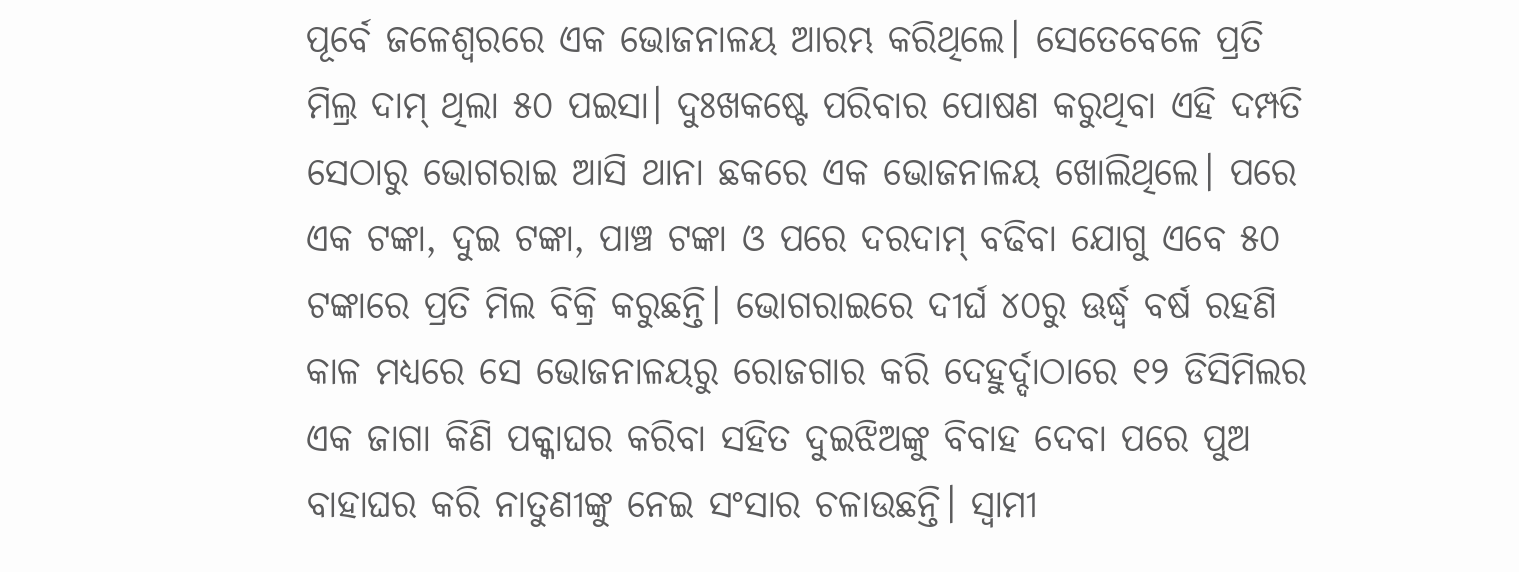ପୂର୍ବେ ଜଳେଶ୍ୱରରେ ଏକ ଭୋଜନାଳୟ ଆରମ୍ଭ କରିଥିଲେ। ସେତେବେଳେ ପ୍ରତି ମିଲ୍ର ଦାମ୍ ଥିଲା ୫୦ ପଇସା। ଦୁଃଖକଷ୍ଟେ ପରିବାର ପୋଷଣ କରୁଥିବା ଏହି ଦମ୍ପତି ସେଠାରୁ ଭୋଗରାଇ ଆସି ଥାନା ଛକରେ ଏକ ଭୋଜନାଳୟ ଖୋଲିଥିଲେ। ପରେ ଏକ ଟଙ୍କା, ଦୁଇ ଟଙ୍କା, ପାଞ୍ଚ ଟଙ୍କା ଓ ପରେ ଦରଦାମ୍ ବଢିବା ଯୋଗୁ ଏବେ ୫୦ ଟଙ୍କାରେ ପ୍ରତି ମିଲ ବିକ୍ରି କରୁଛନ୍ତି। ଭୋଗରାଇରେ ଦୀର୍ଘ ୪୦ରୁ ଊର୍ଦ୍ଧ୍ୱ ବର୍ଷ ରହଣି କାଳ ମଧ୍ୟରେ ସେ ଭୋଜନାଳୟରୁ ରୋଜଗାର କରି ଦେହୁର୍ଦ୍ଦାଠାରେ ୧୨ ଡିସିମିଲର ଏକ ଜାଗା କିଣି ପକ୍କାଘର କରିବା ସହିତ ଦୁଇଝିଅଙ୍କୁ ବିବାହ ଦେବା ପରେ ପୁଅ ବାହାଘର କରି ନାତୁଣୀଙ୍କୁ ନେଇ ସଂସାର ଚଳାଉଛନ୍ତି। ସ୍ବାମୀ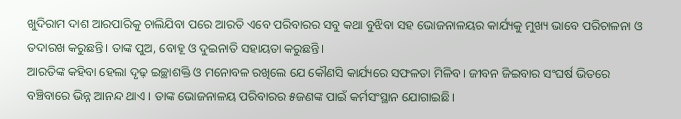ଖୁଦିରାମ ଦାଶ ଆରପାରିକୁ ଚାଲିଯିବା ପରେ ଆରତି ଏବେ ପରିବାରର ସବୁ କଥା ବୁଝିବା ସହ ଭୋଜନାଳୟର କାର୍ଯ୍ୟକୁ ମୁଖ୍ୟ ଭାବେ ପରିଚାଳନା ଓ ତଦାରଖ କରୁଛନ୍ତି। ତାଙ୍କ ପୁଅ, ବୋହୂ ଓ ଦୁଇନାତି ସହାୟତା କରୁଛନ୍ତି।
ଆରତିଙ୍କ କହିବା ହେଲା ଦୃଢ଼ ଇଚ୍ଛାଶକ୍ତି ଓ ମନୋବଳ ରଖିଲେ ଯେ କୌଣସି କାର୍ଯ୍ୟରେ ସଫଳତା ମିଳିବ। ଜୀବନ ଜିଇବାର ସଂଘର୍ଷ ଭିତରେ ବଞ୍ଚିବାରେ ଭିନ୍ନ ଆନନ୍ଦ ଥାଏ । ତାଙ୍କ ଭୋଜନାଳୟ ପରିବାରର ୫ଜଣଙ୍କ ପାଇଁ କର୍ମସଂସ୍ଥାନ ଯୋଗାଇଛି।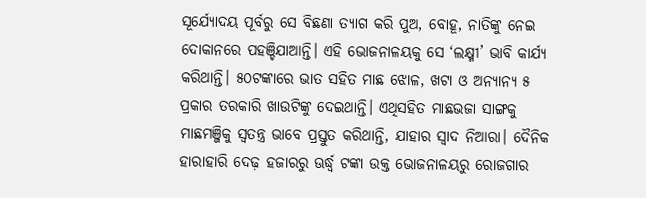ସୂର୍ଯ୍ୟୋଦୟ ପୂର୍ବରୁ ସେ ବିଛଣା ତ୍ୟାଗ କରି ପୁଅ, ବୋହୂ, ନାତିଙ୍କୁ ନେଇ ଦୋକାନରେ ପହଞ୍ଚିଯାଆନ୍ତି। ଏହି ଭୋଜନାଳୟକୁ ସେ ‘ଲକ୍ଷ୍ମୀ’ ଭାବି କାର୍ଯ୍ୟ କରିଥାନ୍ତି। ୫୦ଟଙ୍କାରେ ଭାତ ସହିତ ମାଛ ଝୋଳ, ଖଟା ଓ ଅନ୍ୟାନ୍ୟ ୫ ପ୍ରକାର ତରକାରି ଖାଉଟିଙ୍କୁ ଦେଇଥାନ୍ତି। ଏଥିସହିତ ମାଛଭଜା ସାଙ୍ଗକୁ ମାଛମଞ୍ଜିକୁ ସ୍ବତନ୍ତ୍ର ଭାବେ ପ୍ରସ୍ତୁତ କରିଥାନ୍ତି, ଯାହାର ସ୍ବାଦ ନିଆରା। ଦୈନିକ ହାରାହାରି ଦେଢ଼ ହଜାରରୁ ଊର୍ଦ୍ଧ୍ୱ ଟଙ୍କା ଉକ୍ତ ଭୋଜନାଳୟରୁ ରୋଜଗାର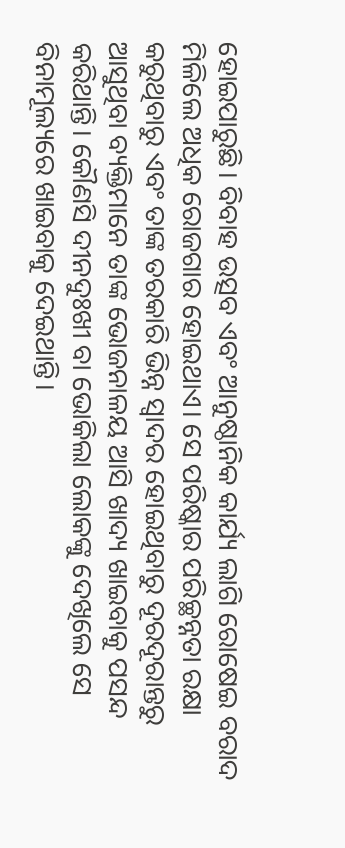ହୋଇପାରୁଛି। ବିବାହ ଉତ୍ସବ ଏବଂ ଆନୁଷ୍ଠାନିକ କାର୍ଯ୍ୟ ଲାଗି ରୋଷେଇ ବରାଦ ମିଳିଲେ ଅଧିକ ରୋଜଗାର ହୋଇଥାଏ। ସେ ପରିଷ୍କାର ପରିଚ୍ଛନ୍ନତା ରକ୍ଷା କରୁଥିବାରୁ ଏବଂ ତାଙ୍କ ତରକାରି ଭିନ୍ନ ସ୍ବାଦର ହୋଇଥିବାରୁ ଦୂରଦୂରାନ୍ତରୁ ଆସୁଥିବା ବ୍ୟକ୍ତିମାନେ ତାଙ୍କ ଭୋଜନାଳୟ ଆସି ଖାଦ୍ୟ ଖାଇବାକୁ ପସନ୍ଦ କରିଥାନ୍ତି। କୌଣସି ଦୀନଦୁଃଖୀ ବା ଭୋକିଲା ଲୋକଙ୍କୁ ଦେଖିଲେ ସେ ବିନାମୂଲ୍ୟରେ ଖାଇବାକୁ ଦେଇଥାନ୍ତି।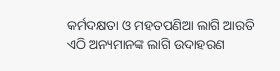କର୍ମଦକ୍ଷତା ଓ ମହତପଣିଆ ଲାଗି ଆରତି ଏଠି ଅନ୍ୟମାନଙ୍କ ଲାଗି ଉଦାହରଣ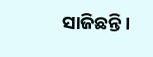ସାଜିଛନ୍ତି।